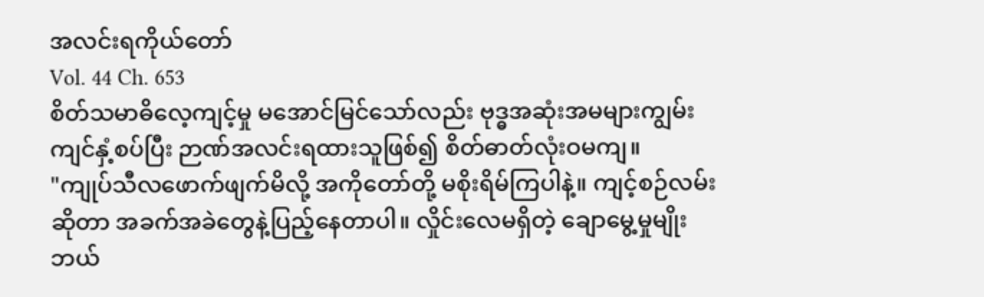အလင်းရကိုယ်တော်
Vol. 44 Ch. 653
စိတ်သမာဓိလေ့ကျင့်မှု မအောင်မြင်သော်လည်း ဗုဒ္ဓအဆုံးအမများကျွမ်းကျင်နှံ့စပ်ပြီး ဉာဏ်အလင်းရထားသူဖြစ်၍ စိတ်ဓာတ်လုံးဝမကျ။
"ကျုပ်သီလဖောက်ဖျက်မိလို့ အကိုတော်တို့ မစိုးရိမ်ကြပါနဲ့။ ကျင့်စဉ်လမ်းဆိုတာ အခက်အခဲတွေနဲ့ပြည့်နေတာပါ။ လှိုင်းလေမရှိတဲ့ ချောမွေ့မှုမျိုး ဘယ်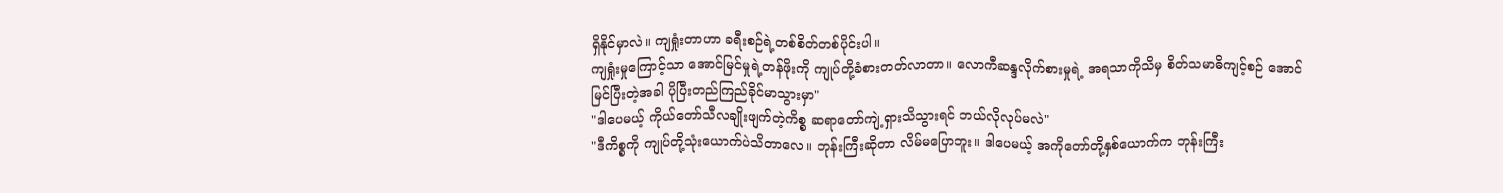ရှိနိုင်မှာလဲ။ ကျရှုံးတာဟာ ခရီးစဉ်ရဲ့တစ်စိတ်တစ်ပိုင်းပါ။
ကျရှုံးမှုကြောင့်သာ အောင်မြင်မှုရဲ့တန်ဖိုးကို ကျုပ်တို့ခံစားတတ်လာတာ။ လောကီဆန္ဒလိုက်စားမှုရဲ့ အရသာကိုသိမှ စိတ်သမာဓိကျင့်စဉ် အောင်မြင်ပြီးတဲ့အခါ ပိုပြီးတည်ကြည်ခိုင်မာသွားမှာ"
"ဒါပေမယ့် ကိုယ်တော်သီလချိုးဖျက်တဲ့ကိစ္စ ဆရာတော်ကျဲ့ရှားသိသွားရင် ဘယ်လိုလုပ်မလဲ"
"ဒီကိစ္စကို ကျုပ်တို့သုံးယောက်ပဲသိတာလေ။ ဘုန်းကြီးဆိုတာ လိမ်မပြောဘူး။ ဒါပေမယ့် အကိုတော်တို့နှစ်ယောက်က ဘုန်းကြီး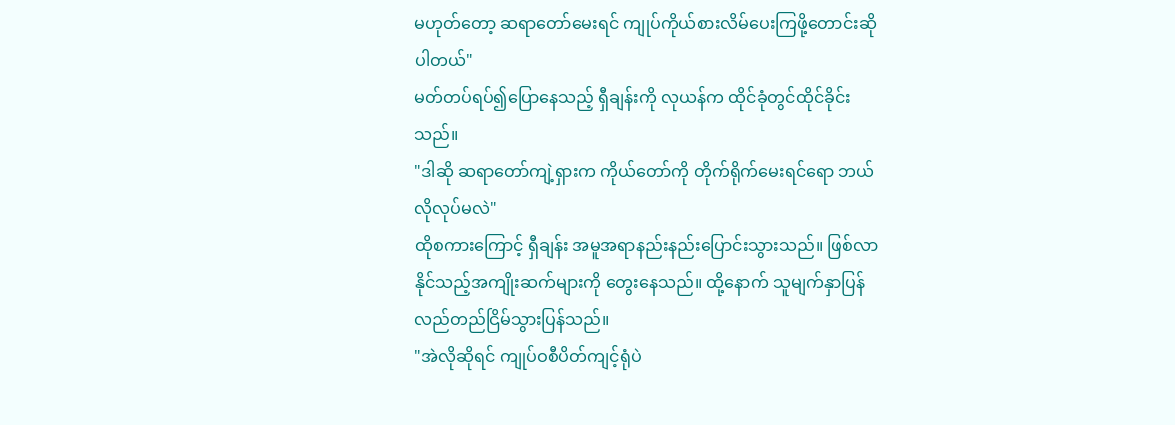မဟုတ်တော့ ဆရာတော်မေးရင် ကျုပ်ကိုယ်စားလိမ်ပေးကြဖို့တောင်းဆိုပါတယ်"
မတ်တပ်ရပ်၍ပြောနေသည့် ရှီချန်းကို လုယန်က ထိုင်ခုံတွင်ထိုင်ခိုင်းသည်။
"ဒါဆို ဆရာတော်ကျဲ့ရှားက ကိုယ်တော်ကို တိုက်ရိုက်မေးရင်ရော ဘယ်လိုလုပ်မလဲ"
ထိုစကားကြောင့် ရှီချန်း အမူအရာနည်းနည်းပြောင်းသွားသည်။ ဖြစ်လာနိုင်သည့်အကျိုးဆက်များကို တွေးနေသည်။ ထို့နောက် သူမျက်နှာပြန်လည်တည်ငြိမ်သွားပြန်သည်။
"အဲလိုဆိုရင် ကျုပ်ဝစီပိတ်ကျင့်ရုံပဲ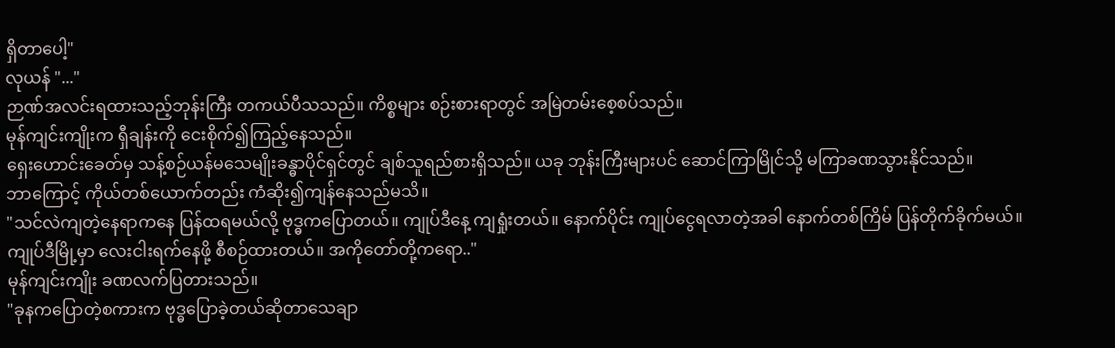ရှိတာပေါ့"
လုယန် "..."
ဉာဏ်အလင်းရထားသည့်ဘုန်းကြီး တကယ်ပီသသည်။ ကိစ္စများ စဉ်းစားရာတွင် အမြဲတမ်းစေ့စပ်သည်။
မုန်ကျင်းကျိုးက ရှီချန်းကို ငေးစိုက်၍ကြည့်နေသည်။
ရှေးဟောင်းခေတ်မှ သန့်စဉ်ယန်မသေမျိုးခန္ဓာပိုင်ရှင်တွင် ချစ်သူရည်စားရှိသည်။ ယခု ဘုန်းကြီးများပင် ဆောင်ကြာမြိုင်သို့ မကြာခဏသွားနိုင်သည်။
ဘာကြောင့် ကိုယ်တစ်ယောက်တည်း ကံဆိုး၍ကျန်နေသည်မသိ။
"သင်လဲကျတဲ့နေရာကနေ ပြန်ထရမယ်လို့ ဗုဒ္ဓကပြောတယ်။ ကျုပ်ဒီနေ့ ကျရှုံးတယ်။ နောက်ပိုင်း ကျုပ်ငွေရလာတဲ့အခါ နောက်တစ်ကြိမ် ပြန်တိုက်ခိုက်မယ်။
ကျုပ်ဒီမြို့မှာ လေးငါးရက်နေဖို့ စီစဉ်ထားတယ်။ အကိုတော်တို့ကရော.."
မုန်ကျင်းကျိုး ခဏလက်ပြတားသည်။
"ခုနကပြောတဲ့စကားက ဗုဒ္ဓပြောခဲ့တယ်ဆိုတာသေချာ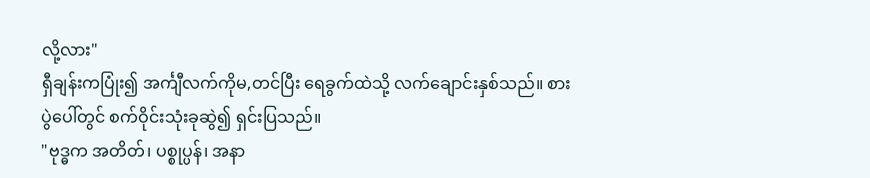လို့လား"
ရှီချန်းကပြုံး၍ အင်္ကျီလက်ကိုမ,တင်ပြီး ရေခွက်ထဲသို့ လက်ချောင်းနှစ်သည်။ စားပွဲပေါ်တွင် စက်ဝိုင်းသုံးခုဆွဲ၍ ရှင်းပြသည်။
"ဗုဒ္ဓက အတိတ်၊ ပစ္စုပ္ပန်၊ အနာ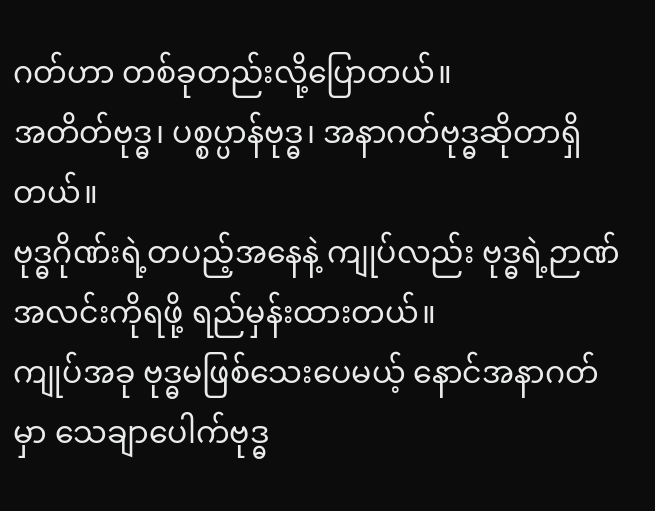ဂတ်ဟာ တစ်ခုတည်းလို့ပြောတယ်။
အတိတ်ဗုဒ္ဓ၊ ပစ္စပ္ပာန်ဗုဒ္ဓ၊ အနာဂတ်ဗုဒ္ဓဆိုတာရှိတယ်။
ဗုဒ္ဓဂိုဏ်းရဲ့တပည့်အနေနဲ့ ကျုပ်လည်း ဗုဒ္ဓရဲ့ဉာဏ်အလင်းကိုရဖို့ ရည်မှန်းထားတယ်။
ကျုပ်အခု ဗုဒ္ဓမဖြစ်သေးပေမယ့် နောင်အနာဂတ်မှာ သေချာပေါက်ဗုဒ္ဓ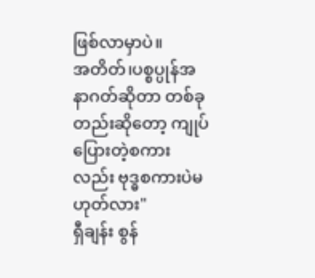ဖြစ်လာမှာပဲ။
အတိတ်၊ပစ္စပ္ပုန်အနာဂတ်ဆိုတာ တစ်ခုတည်းဆိုတော့ ကျုပ်ပြေားတဲ့စကားလည်း ဗုဒ္ဓစကားပဲမဟုတ်လား"
ရှီချန်း စွန်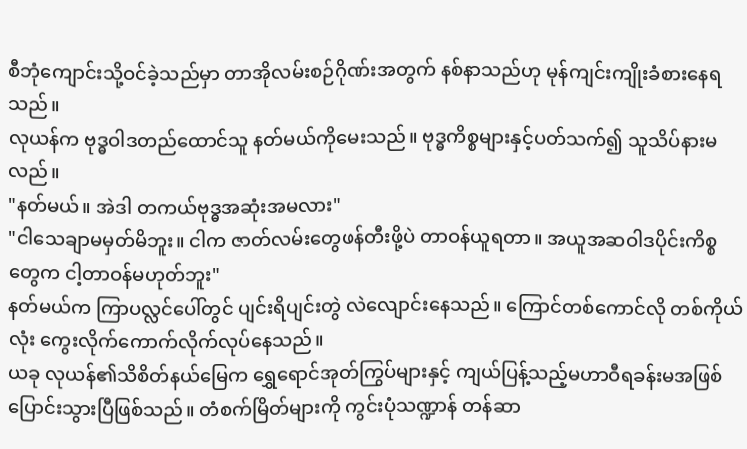စီဘုံကျောင်းသို့ဝင်ခဲ့သည်မှာ တာအိုလမ်းစဉ်ဂိုဏ်းအတွက် နစ်နာသည်ဟု မုန်ကျင်းကျိုးခံစားနေရသည်။
လုယန်က ဗုဒ္ဓဝါဒတည်ထောင်သူ နတ်မယ်ကိုမေးသည်။ ဗုဒ္ဓကိစ္စများနှင့်ပတ်သက်၍ သူသိပ်နားမလည်။
"နတ်မယ်။ အဲဒါ တကယ်ဗုဒ္ဓအဆုံးအမလား"
"ငါသေချာမမှတ်မိဘူး။ ငါက ဇာတ်လမ်းတွေဖန်တီးဖို့ပဲ တာဝန်ယူရတာ။ အယူအဆဝါဒပိုင်းကိစ္စတွေက ငါ့တာဝန်မဟုတ်ဘူး"
နတ်မယ်က ကြာပလ္လင်ပေါ်တွင် ပျင်းရိပျင်းတွဲ လဲလျောင်းနေသည်။ ကြောင်တစ်ကောင်လို တစ်ကိုယ်လုံး ကွေးလိုက်ကောက်လိုက်လုပ်နေသည်။
ယခု လုယန်၏သိစိတ်နယ်မြေက ရွှေရောင်အုတ်ကြွပ်များနှင့် ကျယ်ပြန့်သည့်မဟာဝီရခန်းမအဖြစ် ပြောင်းသွားပြီဖြစ်သည်။ တံစက်မြိတ်များကို ကွင်းပုံသဏ္ဍာန် တန်ဆာ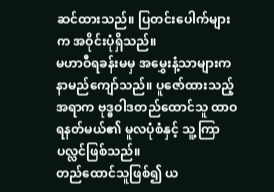ဆင်ထားသည်။ ပြတင်းပေါက်များက အဝိုင်းပုံရှိသည်။
မဟာဝီရခန်းမမှ အမွှေးနံ့သာများက နာမည်ကျော်သည်။ ပူဇော်ထားသည့်အရာက ဗုဒ္ဓဝါဒတည်ထောင်သူ ထာဝရနတ်မယ်၏ မူလပုံစံနှင့် သူ့ကြာပလ္လင်ဖြစ်သည်။
တည်ထောင်သူဖြစ်၍ ယ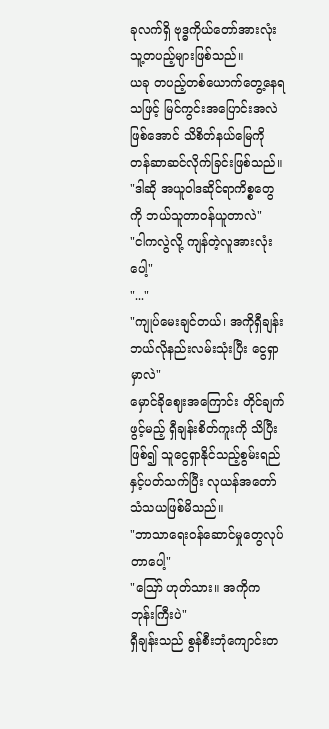ခုလက်ရှိ ဗုဒ္ဓကိုယ်တော်အားလုံး သူ့တပည့်များဖြစ်သည်။
ယခု တပည့်တစ်ယောက်တွေ့နေရသဖြင့် မြင်ကွင်းအပြောင်းအလဲဖြစ်အောင် သိစိတ်နယ်မြေကို တန်ဆာဆင်လိုက်ခြင်းဖြစ်သည်။
"ဒါဆို အယူဝါဒဆိုင်ရာကိစ္စတွေကို ဘယ်သူတာဝန်ယူတာလဲ"
"ငါကလွဲလို့ ကျန်တဲ့လူအားလုံးပေါ့"
"..."
"ကျုပ်မေးချင်တယ်၊ အကိုရှီချန်း ဘယ်လိုနည်းလမ်းသုံးပြီး ငွေရှာမှာလဲ"
မှောင်ခိုဈေးအကြောင်း တိုင်ချက်ဖွင့်မည့် ရှီချန်းစိတ်ကူးကို သိပြီးဖြစ်၍ သူငွေရှာနိုင်သည့်စွမ်းရည်နှင့်ပတ်သက်ပြီး လုယန်အတော်သံသယဖြစ်မိသည်။
"ဘာသာရေးဝန်ဆောင်မှုတွေလုပ်တာပေါ့"
"ဪ ဟုတ်သား။ အကိုက ဘုန်းကြီးပဲ"
ရှီချန်းသည် စွန်စီးဘုံကျောင်းတ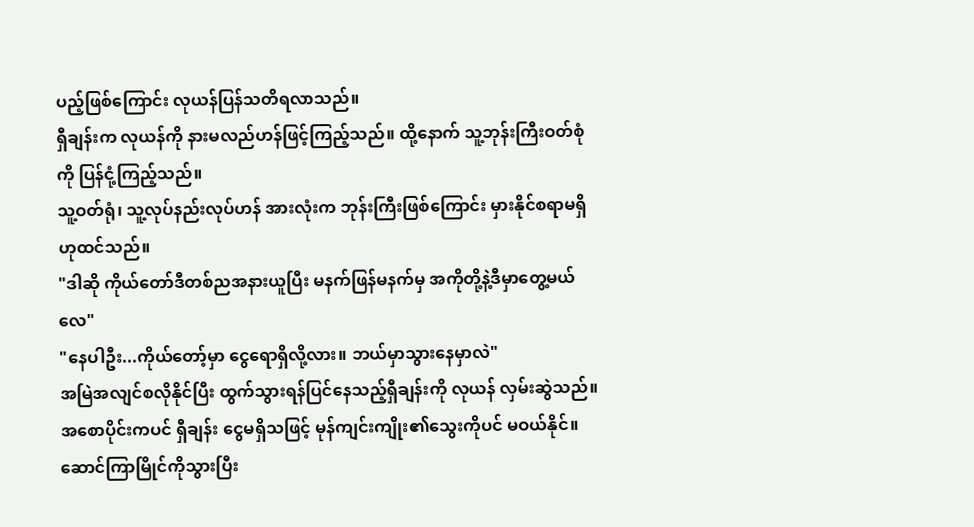ပည့်ဖြစ်ကြောင်း လုယန်ပြန်သတိရလာသည်။
ရှီချန်းက လုယန်ကို နားမလည်ဟန်ဖြင့်ကြည့်သည်။ ထို့နောက် သူ့ဘုန်းကြီးဝတ်စုံကို ပြန်ငုံ့ကြည့်သည်။
သူ့ဝတ်ရုံ၊ သူ့လုပ်နည်းလုပ်ဟန် အားလုံးက ဘုန်းကြီးဖြစ်ကြောင်း မှားနိုင်စရာမရှိဟုထင်သည်။
"ဒါဆို ကိုယ်တော်ဒီတစ်ညအနားယူပြီး မနက်ဖြန်မနက်မှ အကိုတို့နဲ့ဒီမှာတွေ့မယ်လေ"
"နေပါဦး...ကိုယ်တော့်မှာ ငွေရောရှိလို့လား။ ဘယ်မှာသွားနေမှာလဲ"
အမြဲအလျင်စလိုနိုင်ပြီး ထွက်သွားရန်ပြင်နေသည့်ရှီချန်းကို လုယန် လှမ်းဆွဲသည်။
အစောပိုင်းကပင် ရှီချန်း ငွေမရှိသဖြင့် မုန်ကျင်းကျိုး၏သွေးကိုပင် မဝယ်နိုင်။ ဆောင်ကြာမြိုင်ကိုသွားပြီး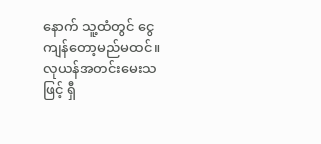နောက် သူ့ထံတွင် ငွေကျန်တော့မည်မထင်။
လုယန်အတင်းမေးသဖြင့် ရှီ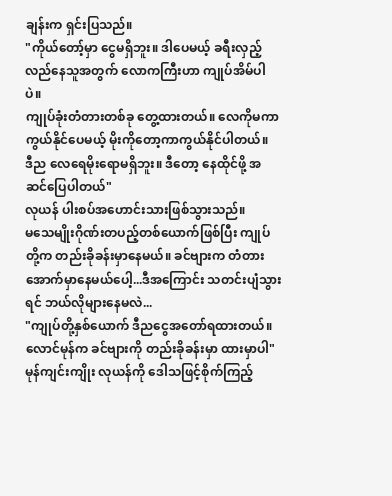ချန်းက ရှင်းပြသည်။
"ကိုယ်တော့်မှာ ငွေမရှိဘူး။ ဒါပေမယ့် ခရီးလှည့်လည်နေသူအတွက် လောကကြီးဟာ ကျုပ်အိမ်ပါပဲ။
ကျုပ်ခုံးတံတားတစ်ခု တွေ့ထားတယ်။ လေကိုမကာကွယ်နိုင်ပေမယ့် မိုးကိုတော့ကာကွယ်နိုင်ပါတယ်။
ဒီည လေရေမိုးရောမရှိဘူး။ ဒီတော့ နေထိုင်ဖို့ အဆင်ပြေပါတယ်"
လုယန် ပါးစပ်အဟောင်းသားဖြစ်သွားသည်။
မသေမျိုးဂိုဏ်းတပည့်တစ်ယောက်ဖြစ်ပြီး ကျုပ်တို့က တည်းခိုခန်းမှာနေမယ်။ ခင်ဗျားက တံတားအောက်မှာနေမယ်ပေါ့...ဒီအကြောင်း သတင်းပျံသွားရင် ဘယ်လိုများနေမလဲ...
"ကျုပ်တို့နှစ်ယောက် ဒီညငွေအတော်ရထားတယ်။ လောင်မုန်က ခင်ဗျားကို တည်းခိုခန်းမှာ ထားမှာပါ"
မုန်ကျင်းကျိုး လုယန်ကို ဒေါသဖြင့်စိုက်ကြည့်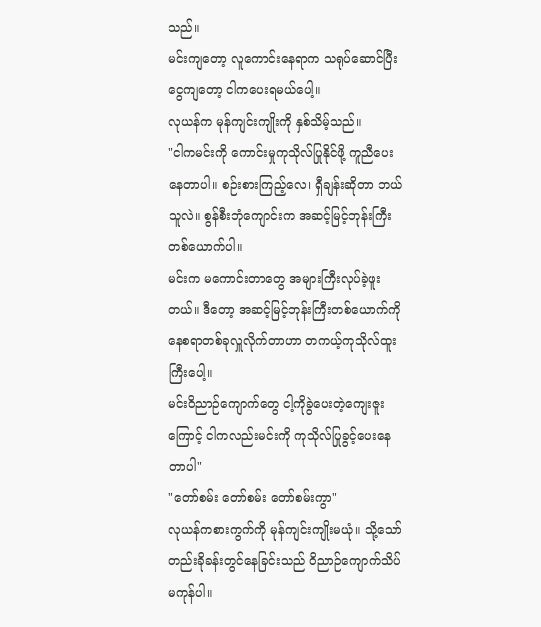သည်။
မင်းကျတော့ လူကောင်းနေရာက သရုပ်ဆောင်ပြီး ငွေကျတော့ ငါကပေးရမယ်ပေါ့။
လုယန်က မုန်ကျင်းကျိုးကို နှစ်သိမ့်သည်။
"ငါကမင်းကို ကောင်းမှုကုသိုလ်ပြုနိုင်ဖို့ ကူညီပေးနေတာပါ။ စဉ်းစားကြည့်လေ၊ ရှီချန်းဆိုတာ ဘယ်သူလဲ။ စွန်စီးဘုံကျောင်းက အဆင့်မြင့်ဘုန်းကြီးတစ်ယောက်ပါ။
မင်းက မကောင်းတာတွေ အများကြီးလုပ်ခဲ့ဖူးတယ်။ ဒီတော့ အဆင့်မြင့်ဘုန်းကြီးတစ်ယောက်ကို နေစရာတစ်ခုလှူလိုက်တာဟာ တကယ့်ကုသိုလ်ထူးကြီးပေါ့။
မင်းဝိညာဉ်ကျောက်တွေ ငါ့ကိုခွဲပေးတဲ့ကျေးဇူးကြောင့် ငါကလည်းမင်းကို ကုသိုလ်ပြုခွင့်ပေးနေတာပါ"
"တော်စမ်း တော်စမ်း တော်စမ်းကွာ"
လုယန်ကစားကွက်ကို မုန်ကျင်းကျိုးမယုံ။ သို့သော် တည်းခိုခန်းတွင်နေခြင်းသည် ဝိညာဉ်ကျောက်သိပ်မကုန်ပါ။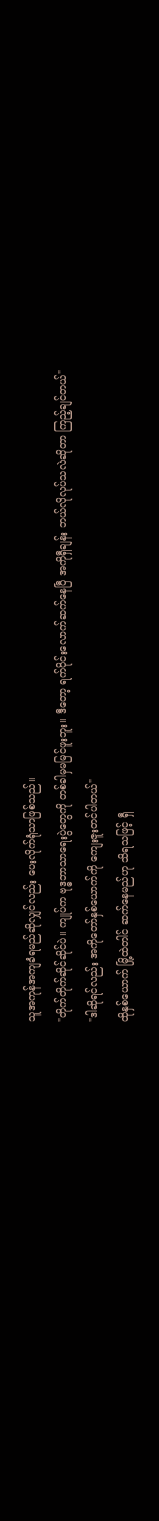သူအကုန်အကျခံရမည်ဆိုလျှင်လည်း ပေးလိုက်ရုံသာဖြစ်သည်။
"တိုက်တိုက်ဆိုင်ဆိုင်ပဲ။ ကျုပ်က ဗုဒ္ဓဘာသာရေးပွဲတွေကို တစ်ခါမှမမြင်ဖူးဘူး။ ဒီတော့ ရက်ပိုင်းလောက်ဆက်နေပြီ အကိုရှီချန်း ဘယ်လိုလုပ်သလဲဆိုတာ ကြည့်ချင်တယ်"
"ဒါဆိုရင်လည်း အကိုတော်နှစ်ယောက်ကို ကျေးဇူးတင်ပါတယ်"
ထိုနှစ်ယောက် မြို့ထဲတါင် ဆက်နေမည်ဟု သိရသဖြင့် ရှီ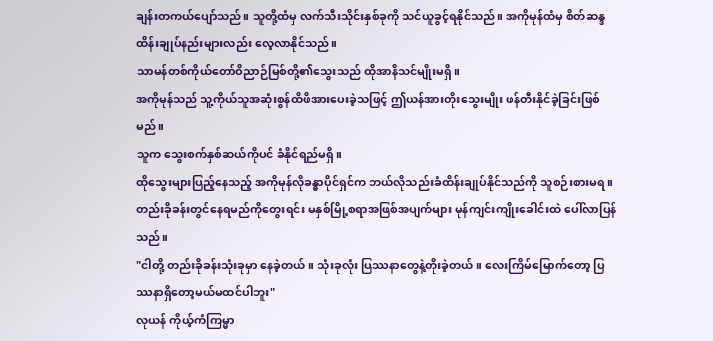ချန်းတကယ်ပျော်သည်။ သူတို့ထံမှ လက်သီးသိုင်းနှစ်ခုကို သင်ယူခွင့်ရနိုင်သည်။ အကိုမုန်ထံမှ စိတ်ဆန္ဒထိန်းချုပ်နည်းများလည်း လေ့လာနိုင်သည်။
သာမန်တစ်ကိုယ်တော်ဝိညာဉ်မြစ်တို့၏သွေးသည် ထိုအာနိသင်မျိုးမရှိ။
အကိုမုန်သည် သူ့ကိုယ်သူအဆုံးစွန်ထိဖိအားပေးခဲ့သဖြင့် ဤယန်အားတိုးသွေးမျိုး ဖန်တီးနိုင်ခဲ့ခြင်းဖြစ်မည်။
သူက သွေးစက်နှစ်ဆယ်ကိုပင် ခံနိုင်ရည်မရှိ။
ထိုသွေးများပြည့်နေသည့် အကိုမုန်လိုခန္ဓာပိုင်ရှင်က ဘယ်လိုသည်းခံထိန်းချုပ်နိုင်သည်ကို သူစဉ်းစားမရ။
တည်းခိုခန်းတွင်နေရမည်ကိုတွေးရင်း မနှစ်မြို့စရာအဖြစ်အပျက်များ မုန်ကျင်းကျိုးခေါင်းထဲ ပေါ်လာပြန်သည်။
"ငါတို့ တည်းခိုခန်းသုံးခုမှာ နေခဲ့တယ်။ သုံးခုလုံး ပြဿနာတွေနဲ့တိုးခဲ့တယ်။ လေးကြိမ်မြောက်တော့ ပြဿနာရှိတော့မယ်မထင်ပါဘူး"
လုယန် ကိုယ့်ကံကြမ္မာ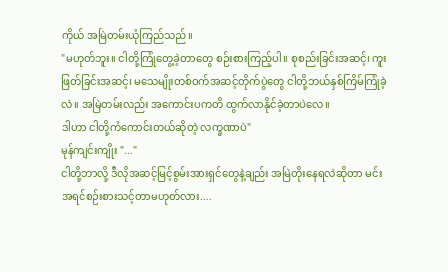ကိုယ် အမြဲတမ်းယုံကြည်သည်။
"မဟုတ်ဘူး။ ငါတို့ကြုံတွေ့ခဲ့တာတွေ စဉ်းစားကြည့်ပါ။ စုစည်းခြင်းအဆင့်၊ ကူးဖြတ်ခြင်းအဆင့်၊ မသေမျိုးတစ်ဝက်အဆင့်တိုက်ပွဲတွေ ငါတို့ဘယ်နှစ်ကြိမ်ကြုံခဲ့လဲ။ အမြဲတမ်းလည်း အကောင်းပကတိ ထွက်လာနိုင်ခဲ့တာပဲလေ။
ဒါဟာ ငါတို့ကံကောင်းတယ်ဆိုတဲ့ လက္ခဏာပဲ"
မုန်ကျင်းကျိုး "..."
ငါတို့ဘာလို့ ဒီလိုအဆင့်မြင့်စွမ်းအားရှင်တွေနဲ့ချည်း အမြဲတိုးနေရလဲဆိုတာ မင်းအရင်စဉ်းစားသင့်တာမဟုတ်လား....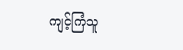ကျင့်ကြံသူ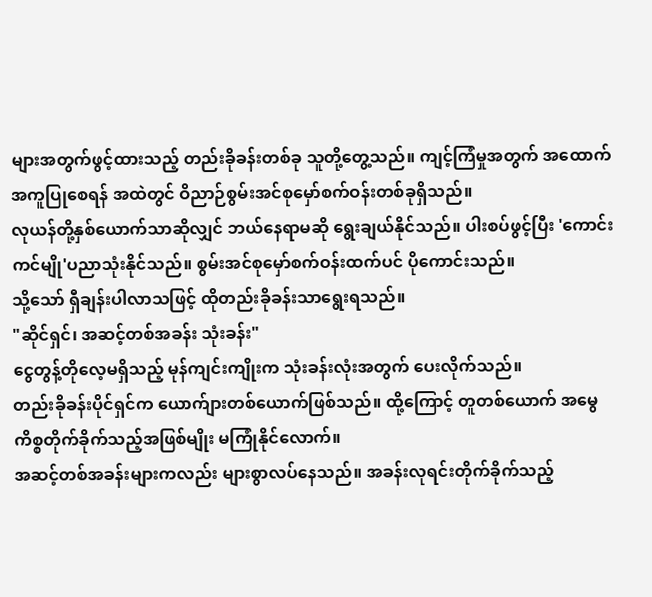များအတွက်ဖွင့်ထားသည့် တည်းခိုခန်းတစ်ခု သူတို့တွေ့သည်။ ကျင့်ကြံမှုအတွက် အထောက်အကူပြုစေရန် အထဲတွင် ဝိညာဉ်စွမ်းအင်စုမှော်စက်ဝန်းတစ်ခုရှိသည်။
လုယန်တို့နှစ်ယောက်သာဆိုလျှင် ဘယ်နေရာမဆို ရွေးချယ်နိုင်သည်။ ပါးစပ်ဖွင့်ပြီး 'ကောင်းကင်မျို'ပညာသုံးနိုင်သည်။ စွမ်းအင်စုမှော်စက်ဝန်းထက်ပင် ပိုကောင်းသည်။
သို့သော် ရှီချန်းပါလာသဖြင့် ထိုတည်းခိုခန်းသာရွေးရသည်။
"ဆိုင်ရှင်၊ အဆင့်တစ်အခန်း သုံးခန်း"
ငွေတွန့်တိုလေ့မရှိသည့် မုန်ကျင်းကျိုးက သုံးခန်းလုံးအတွက် ပေးလိုက်သည်။
တည်းခိုခန်းပိုင်ရှင်က ယောက်ျားတစ်ယောက်ဖြစ်သည်။ ထို့ကြောင့် တူတစ်ယောက် အမွေကိစ္စတိုက်ခိုက်သည့်အဖြစ်မျိုး မကြုံနိုင်လောက်။
အဆင့်တစ်အခန်းများကလည်း များစွာလပ်နေသည်။ အခန်းလုရင်းတိုက်ခိုက်သည့်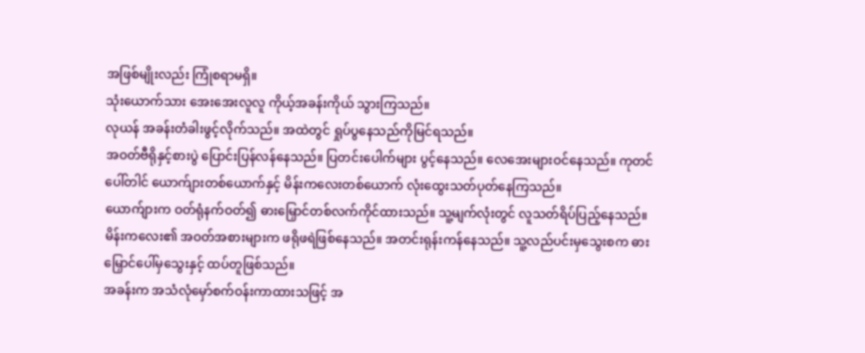အဖြစ်မျိုးလည်း ကြုံစရာမရှိ။
သုံးယောက်သား အေးအေးလူလူ ကိုယ့်အခန်းကိုယ် သွားကြသည်။
လုယန် အခန်းတံခါးဖွင့်လိုက်သည်။ အထဲတွင် ရှုပ်ပွနေသည်ကိုမြင်ရသည်။
အဝတ်ဗီရိုနှင့်စားပွဲ ပြောင်းပြန်လန်နေသည်။ ပြတင်းပေါက်များ ပွင့်နေသည်။ လေအေးများဝင်နေသည်။ ကုတင်ပေါ်တါင် ယောက်ျားတစ်ယောက်နှင့် မိန်းကလေးတစ်ယောက် လုံးထွေးသတ်ပုတ်နေကြသည်။
ယောက်ျားက ဝတ်ရုံနက်ဝတ်၍ ဓားမြှောင်တစ်လက်ကိုင်ထားသည်။ သူ့မျက်လုံးတွင် လူသတ်ရိပ်ပြည့်နေသည်။
မိန်းကလေး၏ အဝတ်အစားများက ဖရိုဖရဲဖြစ်နေသည်။ အတင်းရုန်းကန်နေသည်။ သူ့လည်ပင်းမှသွေးစက ဓားမြှောင်ပေါ်မှသွေးနှင့် ထပ်တူဖြစ်သည်။
အခန်းက အသံလုံမှော်စက်ဝန်းကာထားသဖြင့် အ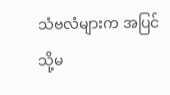သံဗလံများက အပြင်သို့မ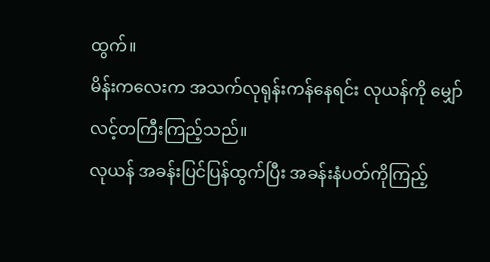ထွက်။
မိန်းကလေးက အသက်လုရုန်းကန်နေရင်း လုယန်ကို မျှော်လင့်တကြီးကြည့်သည်။
လုယန် အခန်းပြင်ပြန်ထွက်ပြီး အခန်းနံပတ်ကိုကြည့်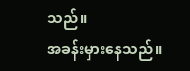သည်။
အခန်းမှားနေသည်။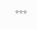***